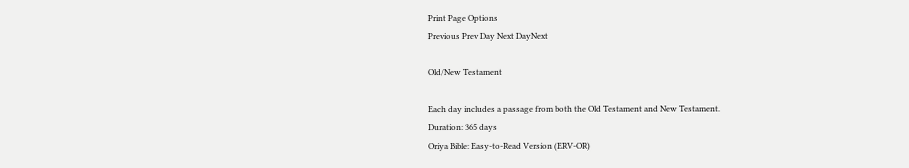Print Page Options
Previous Prev Day Next DayNext

Old/New Testament

Each day includes a passage from both the Old Testament and New Testament.
Duration: 365 days
Oriya Bible: Easy-to-Read Version (ERV-OR)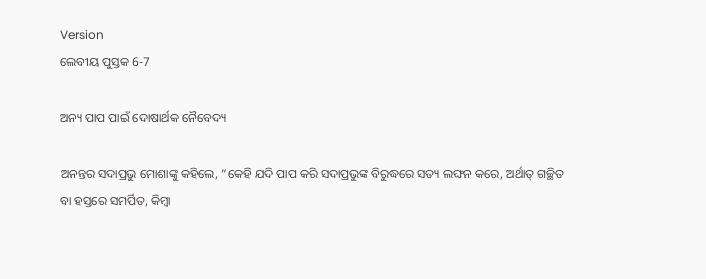Version
ଲେବୀୟ ପୁସ୍ତକ 6-7

ଅନ୍ୟ ପାପ ପାଇଁ ଦୋଷାର୍ଥକ ନୈବେଦ୍ୟ

ଅନନ୍ତର ସଦାପ୍ରଭୁ ମୋଶାଙ୍କୁ କହିଲେ, “କେହି ଯଦି ପାପ କରି ସଦାପ୍ରଭୁଙ୍କ ବିରୁଦ୍ଧରେ ସତ୍ୟ ଲଙ୍ଘନ କରେ, ଅର୍ଥାତ୍ ଗଚ୍ଛିତ ବା ହସ୍ତରେ ସମର୍ପିତ, କିମ୍ବା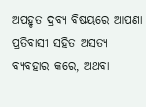ଅପହୃତ ଦ୍ରବ୍ୟ ବିଷୟରେ ଆପଣା ପ୍ରତିବାସୀ ସହିତ ଅସତ୍ୟ ବ୍ୟବହାର କରେ, ଅଥବା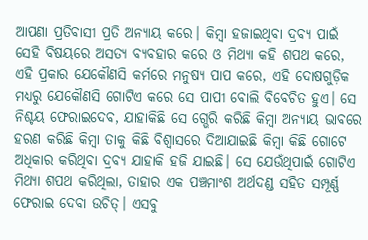ଆପଣା ପ୍ରତିବାସୀ ପ୍ରତି ଅନ୍ୟାୟ କରେ। କିମ୍ବା ହଜାଇଥିବା ଦ୍ରବ୍ୟ ପାଇଁ ସେହି ବିଷୟରେ ଅସତ୍ୟ ବ୍ୟବହାର କରେ ଓ ମିଥ୍ୟା କହି ଶପଥ କରେ, ଏହି ପ୍ରକାର ଯେକୌଣସି କର୍ମରେ ମନୁଷ୍ୟ ପାପ କରେ, ଏହି ଦୋଷଗୁଡ଼ିକ ମଧ୍ୟରୁ ଯେକୌଣସି ଗୋଟିଏ କରେ ସେ ପାପୀ ବୋଲି ବିବେଚିତ ହୁଏ। ସେ ନିଶ୍ଚୟ ଫେରାଇଦେବ, ଯାହାକିଛି ସେ ଗ୍ଭେରି କରିଛି କିମ୍ବା ଅନ୍ୟାୟ ଭାବରେ ହରଣ କରିଛି କିମ୍ବା ତାକୁ କିଛି ବିଶ୍ୱାସରେ ଦିଆଯାଇଛି କିମ୍ବା କିଛି ଗୋଟେ ଅଧିକାର କରିଥିବା ଦ୍ରବ୍ୟ ଯାହାକି ହଜି ଯାଇଛି। ସେ ଯେଉଁଥିପାଇଁ ଗୋଟିଏ ମିଥ୍ୟା ଶପଥ କରିଥିଲା, ତାହାର ଏକ ପଞ୍ଚମାଂଶ ଅର୍ଥଦଣ୍ଡ ସହିତ ସମ୍ପୂର୍ଣ୍ଣ ଫେରାଇ ଦେବା ଉଚିତ୍। ଏସବୁ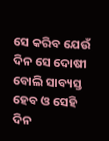ସେ କରିବ ଯେଉଁ ଦିନ ସେ ଦୋଷୀ ବୋଲି ସାବ୍ୟସ୍ତ ହେବ ଓ ସେହି ଦିନ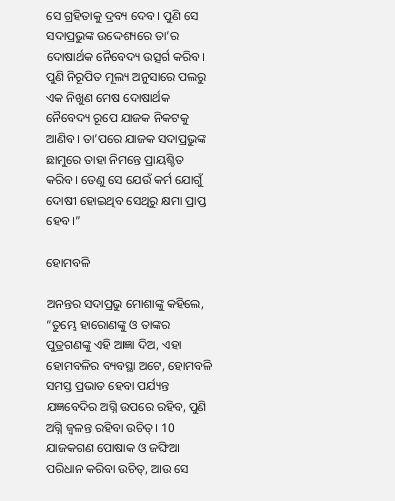ସେ ଗ୍ରହିତାକୁ ଦ୍ରବ୍ୟ ଦେବ। ପୁଣି ସେ ସଦାପ୍ରଭୁଙ୍କ ଉଦ୍ଦେଶ୍ୟରେ ତା’ର ଦୋଷାର୍ଥକ ନୈବେଦ୍ୟ ଉତ୍ସର୍ଗ କରିବ। ପୁଣି ନିରୂପିତ ମୂଲ୍ୟ ଅନୁସାରେ ପଲରୁ ଏକ ନିଖୁଣ ମେଷ ଦୋଷାର୍ଥକ ନୈବେଦ୍ୟ ରୂପେ ଯାଜକ ନିକଟକୁ ଆଣିବ। ତା’ପରେ ଯାଜକ ସଦାପ୍ରଭୁଙ୍କ ଛାମୁରେ ତାହା ନିମନ୍ତେ ପ୍ରାୟଶ୍ଚିତ କରିବ। ତେଣୁ ସେ ଯେଉଁ କର୍ମ ଯୋଗୁଁ ଦୋଷୀ ହୋଇଥିବ ସେଥିରୁ କ୍ଷମା ପ୍ରାପ୍ତ ହେବ।”

ହୋମବଳି

ଅନନ୍ତର ସଦାପ୍ରଭୁ ମୋଶାଙ୍କୁ କହିଲେ, “ତୁମ୍ଭେ ହାରୋଣଙ୍କୁ ଓ ତାଙ୍କର ପୁତ୍ରଗଣଙ୍କୁ ଏହି ଆଜ୍ଞା ଦିଅ, ଏହା ହୋମବଳିର ବ୍ୟବସ୍ଥା ଅଟେ, ହୋମବଳି ସମସ୍ତ ପ୍ରଭାତ ହେବା ପର୍ଯ୍ୟନ୍ତ ଯଜ୍ଞବେଦିର ଅଗ୍ନି ଉପରେ ରହିବ, ପୁଣି ଅଗ୍ନି ଜ୍ୱଳନ୍ତ ରହିବା ଉଚିତ୍। 10 ଯାଜକଗଣ ପୋଷାକ ଓ ଜଙ୍ଘିଆ ପରିଧାନ କରିବା ଉଚିତ୍, ଆଉ ସେ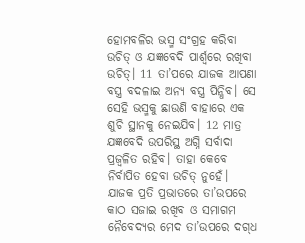ହୋମବଳିର ଭସ୍ମ ସଂଗ୍ରହ କରିବା ଉଚିତ୍ ଓ ଯଜ୍ଞବେଦି ପାର୍ଶ୍ୱରେ ରଖିବା ଉଚିତ୍। 11 ତା’ପରେ ଯାଜକ ଆପଣା ବସ୍ତ୍ର ବଦଳାଇ ଅନ୍ୟ ବସ୍ତ୍ର ପିନ୍ଧିବ। ସେ ସେହି ଭସ୍ମକୁ ଛାଉଣି ବାହାରେ ଏକ ଶୁଚି ସ୍ଥାନକୁ ନେଇଯିବ। 12 ମାତ୍ର ଯଜ୍ଞବେଦି ଉପରିସ୍ଥ ଅଗ୍ନି ସର୍ବାଦା ପ୍ରଜ୍ୱଳିତ ରହିବ। ତାହା କେବେ ନିର୍ବାପିତ ହେବା ଉଚିତ୍ ନୁହେଁ। ଯାଜକ ପ୍ରତି ପ୍ରଭାତରେ ତା’ଉପରେ କାଠ ସଜାଇ ରଖିବ ଓ ସମାଗମ ନୈବେଦ୍ୟର ମେଦ ତା’ଉପରେ ଦ‌‌‌‌ଗ୍‌‌‌‌ଧ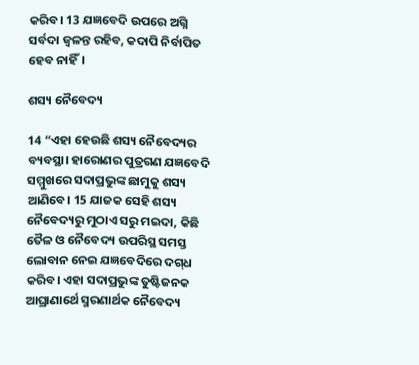କରିବ। 13 ଯଜ୍ଞବେଦି ଉପରେ ଅଗ୍ନି ସର୍ବଦା ଜ୍ୱଳନ୍ତ ରହିବ, କଦାପି ନିର୍ବାପିତ ହେବ ନାହିଁ।

ଶସ୍ୟ ନୈବେଦ୍ୟ

14 “ଏହା ହେଉଛି ଶସ୍ୟ ନୈବେଦ୍ୟର ବ୍ୟବସ୍ଥା। ହାରୋଣର ପୁତ୍ରଗଣ ଯଜ୍ଞବେଦି ସମ୍ମୁଖରେ ସଦାପ୍ରଭୁଙ୍କ ଛାମୁକୁ ଶସ୍ୟ ଆଣିବେ। 15 ଯାଜକ ସେହି ଶସ୍ୟ ନୈବେଦ୍ୟରୁ ମୁଠାଏ ସରୁ ମଇଦା, କିଛି ତୈଳ ଓ ନୈବେଦ୍ୟ ଉପରିସ୍ଥ ସମସ୍ତ ଲୋବାନ ନେଇ ଯଜ୍ଞବେଦିରେ ଦ‌‌‌‌ଗ୍‌‌‌‌ଧ କରିବ। ଏହା ସଦାପ୍ରଭୁଙ୍କ ତୁଷ୍ଟିଜନକ ଆଘ୍ରାଣାର୍ଥେ ସ୍ମରଣାର୍ଥକ ନୈବେଦ୍ୟ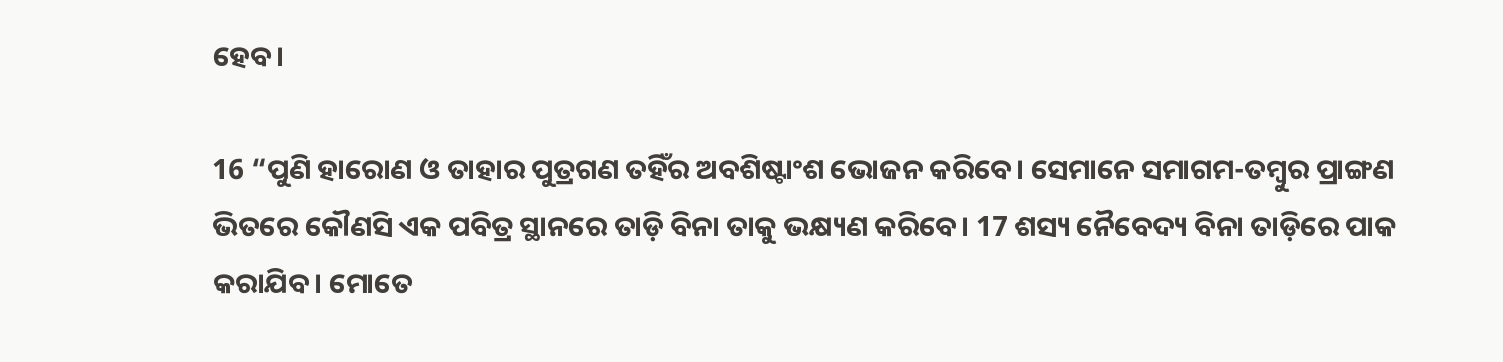ହେବ।

16 “ପୁଣି ହାରୋଣ ଓ ତାହାର ପୁତ୍ରଗଣ ତହିଁର ଅବଶିଷ୍ଟାଂଶ ଭୋଜନ କରିବେ। ସେମାନେ ସମାଗମ-ତମ୍ବୁର ପ୍ରାଙ୍ଗଣ ଭିତରେ କୌଣସି ଏକ ପବିତ୍ର ସ୍ଥାନରେ ତାଡ଼ି ବିନା ତାକୁ ଭକ୍ଷ୍ୟଣ କରିବେ। 17 ଶସ୍ୟ ନୈବେଦ୍ୟ ବିନା ତାଡ଼ିରେ ପାକ କରାଯିବ। ମୋତେ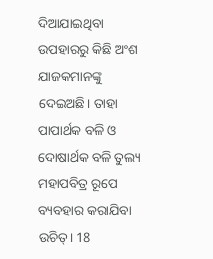ଦିଆଯାଇଥିବା ଉପହାରରୁ କିଛି ଅଂଶ ଯାଜକମାନଙ୍କୁ ଦେଇଅଛି। ତାହା ପାପାର୍ଥକ ବଳି ଓ ଦୋଷାର୍ଥକ ବଳି ତୁଲ୍ୟ ମହାପବିତ୍ର ରୂପେ ବ୍ୟବହାର କରାଯିବା ଉଚିତ୍। 18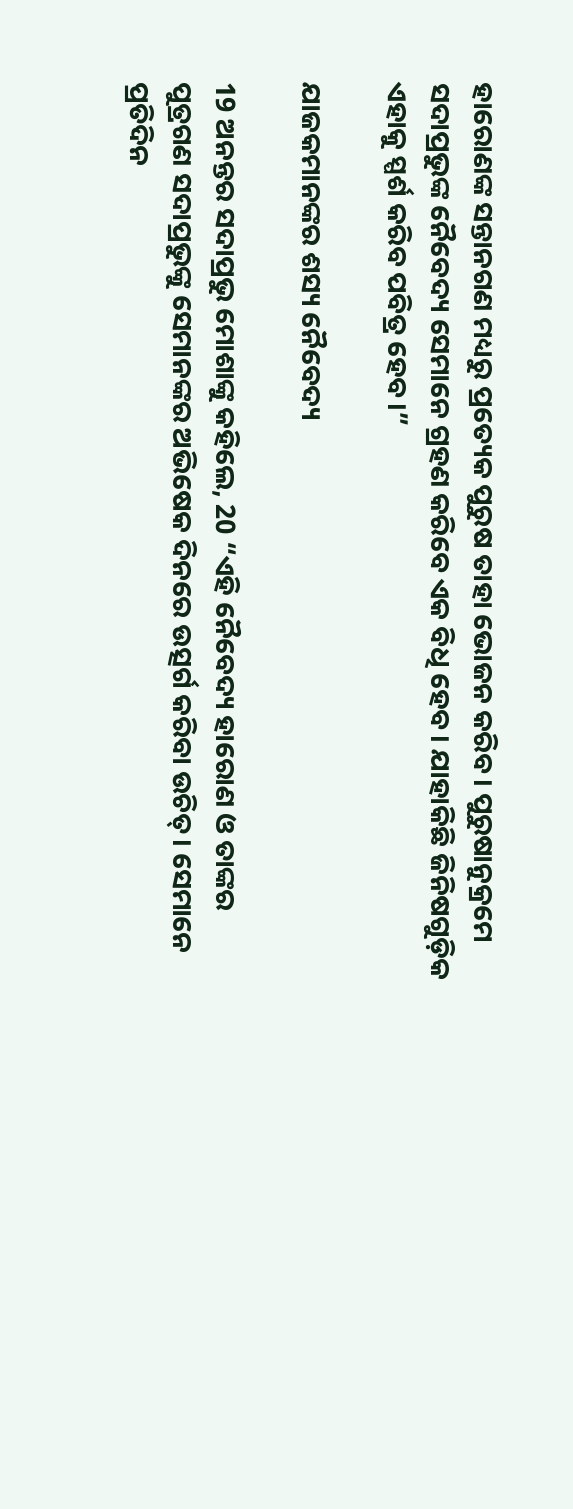ହାରୋଣଙ୍କ ସନ୍ତାନଗଣ ମଧ୍ୟରୁ ପ୍ରତ୍ୟେକ ପୁରୁଷ ତାହା ଭୋଜନ କରିବ। ପୁରୁଷାନୁକ୍ରମେ ସଦାପ୍ରଭୁଙ୍କ ନୈବେଦ୍ୟ ସେମାନେ ଗ୍ରହଣ କରିବେ ଏକ ବିଧି ହେବ। ଯାହାକିଛି ଜିନିଷଗୁଡ଼ିକ ଏହାକୁ ସ୍ପର୍ଶ କରିବ ପବିତ୍ର ହେବ।”

ଯାଜକମାନଙ୍କର ଶସ୍ୟ ନୈବେଦ୍ୟ

19 ଅନନ୍ତର ସଦାପ୍ରଭୁ ମୋଶାଙ୍କୁ କହିଲେ, 20 “ଏହି ନୈବେଦ୍ୟ ହାରୋଣ ଓ ତାଙ୍କର ପୁତ୍ରଗଣ ସଦାପ୍ରଭୁଙ୍କୁ ସେମାନଙ୍କର ଅଭିଷେକ ଦିନରେ ଉତ୍ସର୍ଗ କରିବା ଉଚିତ୍। ସେମାନେ ପ୍ରତିଦିନ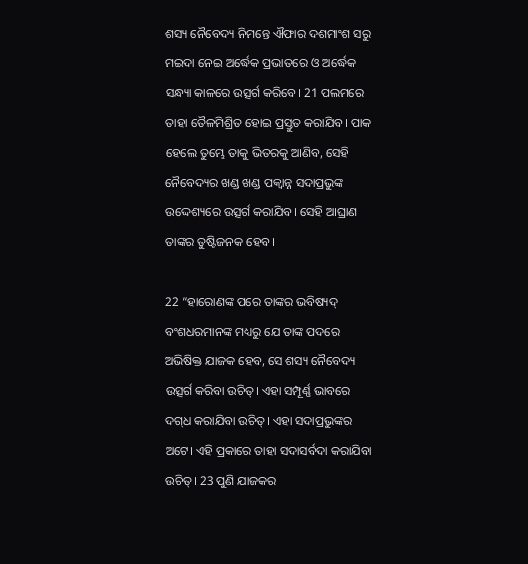ଶସ୍ୟ ନୈବେଦ୍ୟ ନିମନ୍ତେ ଐଫାର ଦଶମାଂଶ ସରୁ ମଇଦା ନେଇ ଅର୍ଦ୍ଧେକ ପ୍ରଭାତରେ ଓ ଅର୍ଦ୍ଧେକ ସନ୍ଧ୍ୟା କାଳରେ ଉତ୍ସର୍ଗ କରିବେ। 21 ପଲମରେ ତାହା ତୈଳମିଶ୍ରିତ ହୋଇ ପ୍ରସ୍ତୁତ କରାଯିବ। ପାକ ହେଲେ ତୁମ୍ଭେ ତାକୁ ଭିତରକୁ ଆଣିବ, ସେହି ନୈବେଦ୍ୟର ଖଣ୍ଡ ଖଣ୍ଡ ପକ୍ୱାନ୍ନ ସଦାପ୍ରଭୁଙ୍କ ଉଦ୍ଦେଶ୍ୟରେ ଉତ୍ସର୍ଗ କରାଯିବ। ସେହି ଆଘ୍ରାଣ ତାଙ୍କର ତୁଷ୍ଟିଜନକ ହେବ।

22 “ହାରୋଣଙ୍କ ପରେ ତାଙ୍କର ଭବିଷ୍ୟ‌ଦ୍‌ ବଂଶଧରମାନଙ୍କ ମଧ୍ୟରୁ ଯେ ତାଙ୍କ ପଦରେ ଅଭିଷିକ୍ତ ଯାଜକ ହେବ, ସେ ଶସ୍ୟ ନୈବେଦ୍ୟ ଉତ୍ସର୍ଗ କରିବା ଉଚିତ୍। ଏହା ସମ୍ପୂର୍ଣ୍ଣ ଭାବରେ ଦ‌‌‌‌ଗ୍‌‌‌‌ଧ କରାଯିବା ଉଚିତ୍। ଏହା ସଦାପ୍ରଭୁଙ୍କର ଅଟେ। ଏହି ପ୍ରକାରେ ତାହା ସଦାସର୍ବଦା କରାଯିବା ଉଚିତ୍। 23 ପୁଣି ଯାଜକର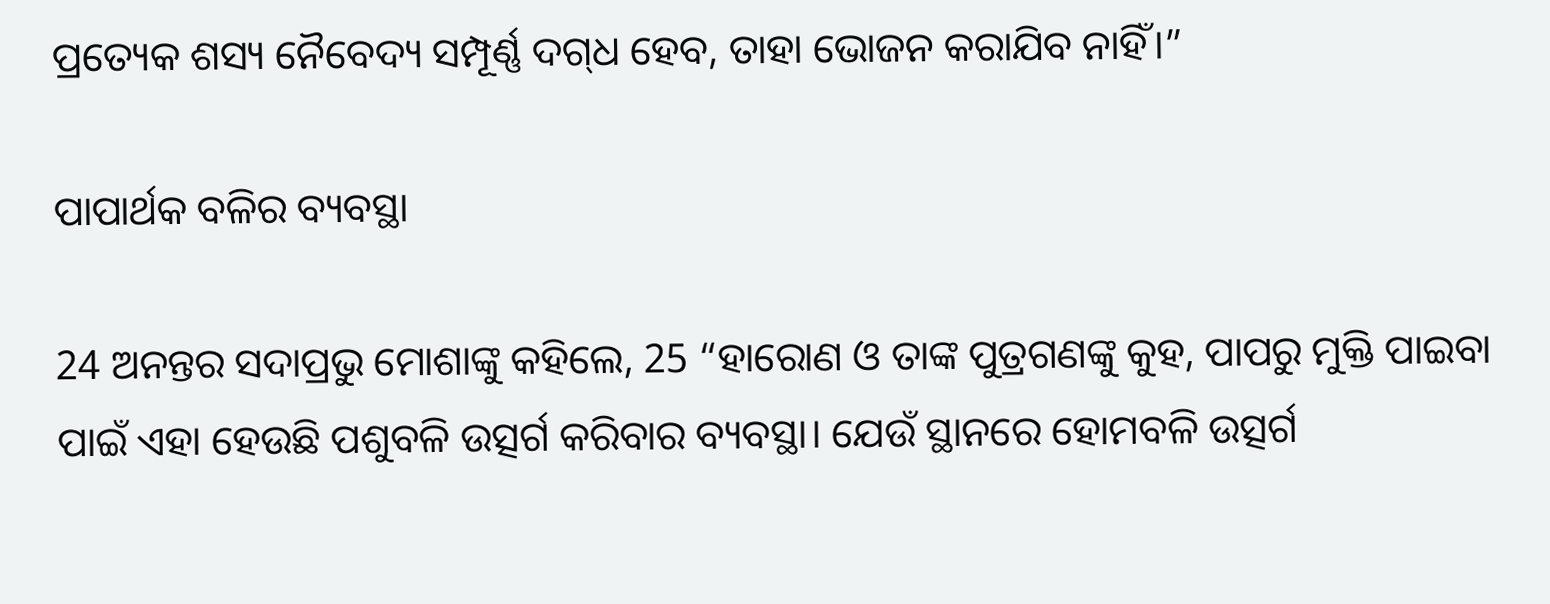ପ୍ରତ୍ୟେକ ଶସ୍ୟ ନୈବେଦ୍ୟ ସମ୍ପୂର୍ଣ୍ଣ ଦ‌‌‌‌ଗ୍‌‌‌‌ଧ ହେବ, ତାହା ଭୋଜନ କରାଯିବ ନାହିଁ।”

ପାପାର୍ଥକ ବଳିର ବ୍ୟବସ୍ଥା

24 ଅନନ୍ତର ସଦାପ୍ରଭୁ ମୋଶାଙ୍କୁ କହିଲେ, 25 “ହାରୋଣ ଓ ତାଙ୍କ ପୁତ୍ରଗଣଙ୍କୁ କୁହ, ପାପରୁ ମୁକ୍ତି ପାଇବା ପାଇଁ ଏହା ହେଉଛି ପଶୁବଳି ଉତ୍ସର୍ଗ କରିବାର ବ୍ୟବସ୍ଥା। ଯେଉଁ ସ୍ଥାନରେ ହୋମବଳି ଉତ୍ସର୍ଗ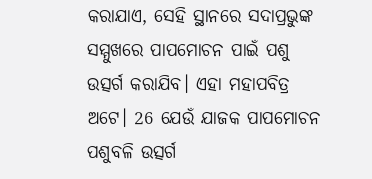କରାଯାଏ, ସେହି ସ୍ଥାନରେ ସଦାପ୍ରଭୁଙ୍କ ସମ୍ମୁଖରେ ପାପମୋଚନ ପାଇଁ ପଶୁ ଉତ୍ସର୍ଗ କରାଯିବ। ଏହା ମହାପବିତ୍ର ଅଟେ। 26 ଯେଉଁ ଯାଜକ ପାପମୋଚନ ପଶୁବଳି ଉତ୍ସର୍ଗ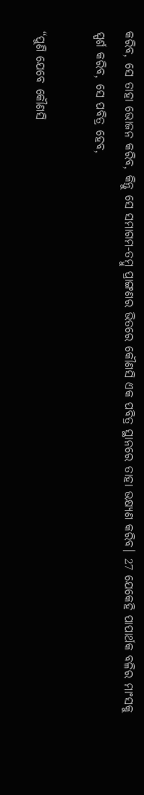କରିବ, ସେ ତାହା ଭୋଜନ କରିବ, କିନ୍ତୁ ସେ ସମାଗମ-ତମ୍ବୁ ପ୍ରାଙ୍ଗଣର ଭିତରେ କୌଣସି ଏକ ପବିତ୍ର ସ୍ଥାନରେ ତାହା ଭକ୍ଷ୍ୟଣ କରିବ। 27 ଯେକେହି ପାପାର୍ଥକ ବଳିର ମାଂସକୁ ସ୍ପର୍ଶ କରିବ, ସେ ପବିତ୍ର ହେବ,

“ପୁଣି ଯେବେ କୌଣସି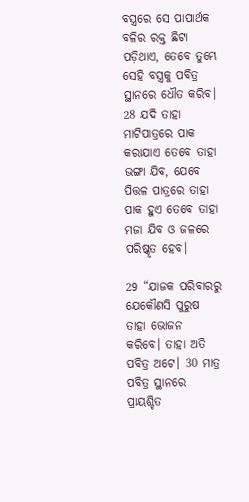ବସ୍ତ୍ରରେ ସେ ପାପାର୍ଥକ ବଳିର ରକ୍ତ ଛିଟା ପଡ଼ିଥାଏ, ତେବେ ତୁମ୍ଭେ ସେହି ବସ୍ତ୍ରକୁ ପବିତ୍ର ସ୍ଥାନରେ ଧୌତ କରିବ। 28 ଯଦି ତାହା ମାଟିପାତ୍ରରେ ପାକ କରାଯାଏ ତେବେ ତାହା ଭଙ୍ଗା ଯିବ, ଯେବେ ପିତ୍ତଳ ପାତ୍ରରେ ତାହା ପାକ ହୁଏ ତେବେ ତାହା ମଜା ଯିବ ଓ ଜଳରେ ପରିଷ୍କୃତ ହେବ।

29 “ଯାଜକ ପରିବାରରୁ ଯେକୌଣସି ପୁରୁଷ ତାହା ଭୋଜନ କରିବେ। ତାହା ଅତି ପବିତ୍ର ଅଟେ। 30 ମାତ୍ର ପବିତ୍ର ସ୍ଥାନରେ ପ୍ରାୟଶ୍ଚିତ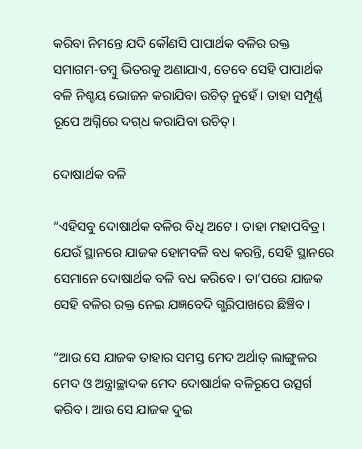କରିବା ନିମନ୍ତେ ଯଦି କୌଣସି ପାପାର୍ଥକ ବଳିର ରକ୍ତ ସମାଗମ-ତମ୍ବୁ ଭିତରକୁ ଅଣାଯାଏ, ତେବେ ସେହି ପାପାର୍ଥକ ବଳି ନିଶ୍ଚୟ ଭୋଜନ କରାଯିବା ଉଚିତ୍ ନୁହେଁ। ତାହା ସମ୍ପୂର୍ଣ୍ଣ ରୂପେ ଅଗ୍ନିରେ ଦ‌‌‌‌ଗ୍‌‌‌‌ଧ କରାଯିବା ଉଚିତ୍।

ଦୋଷାର୍ଥକ ବଳି

“ଏହିସବୁ ଦୋଷାର୍ଥକ ବଳିର ବିଧି ଅଟେ। ତାହା ମହାପବିତ୍ର। ଯେଉଁ ସ୍ଥାନରେ ଯାଜକ ହୋମବଳି ବଧ କରନ୍ତି, ସେହି ସ୍ଥାନରେ ସେମାନେ ଦୋଷାର୍ଥକ ବଳି ବଧ କରିବେ। ତା’ପରେ ଯାଜକ ସେହି ବଳିର ରକ୍ତ ନେଇ ଯଜ୍ଞବେଦି ଗ୍ଭରିପାଖରେ ଛିଞ୍ଚିବ।

“ଆଉ ସେ ଯାଜକ ତାହାର ସମସ୍ତ ମେଦ ଅର୍ଥାତ୍ ଲାଙ୍ଗୁଳର ମେଦ ଓ ଅନ୍ତ୍ରାଚ୍ଛାଦକ ମେଦ ଦୋଷାର୍ଥକ ବଳିରୂପେ ଉତ୍ସର୍ଗ କରିବ। ଆଉ ସେ ଯାଜକ ଦୁଇ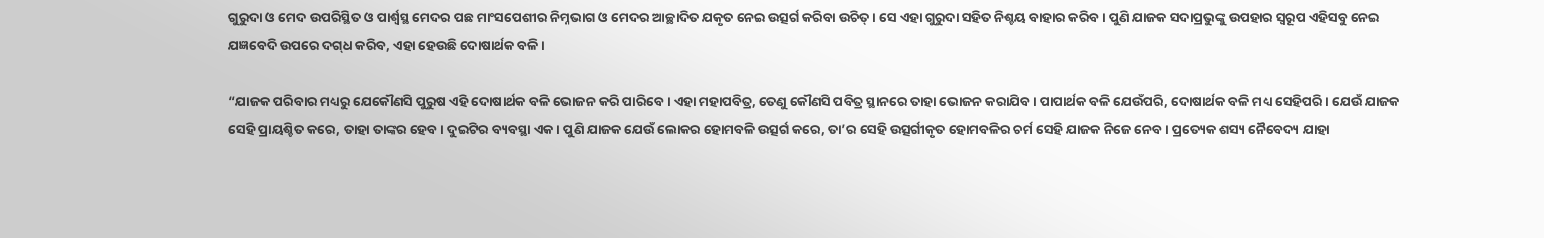ଗୁରୁଦା ଓ ମେଦ ଉପରିସ୍ଥିତ ଓ ପାର୍ଶ୍ୱସ୍ଥ ମେଦର ପଛ ମାଂସପେଶୀର ନିମ୍ନଭାଗ ଓ ମେଦର ଆଚ୍ଛାଦିତ ଯକୃତ ନେଇ ଉତ୍ସର୍ଗ କରିବା ଉଚିତ୍। ସେ ଏହା ଗୁରୁଦା ସହିତ ନିଶ୍ଚୟ ବାହାର କରିବ। ପୁଣି ଯାଜକ ସଦାପ୍ରଭୁଙ୍କୁ ଉପହାର ସ୍ୱରୂପ ଏହିସବୁ ନେଇ ଯଜ୍ଞବେଦି ଉପରେ ଦ‌‌‌‌ଗ୍‌‌‌‌ଧ କରିବ, ଏହା ହେଉଛି ଦୋଷାର୍ଥକ ବଳି।

“ଯାଜକ ପରିବାର ମଧ୍ୟରୁ ଯେକୌଣସି ପୁରୁଷ ଏହି ଦୋଷାର୍ଥକ ବଳି ଭୋଜନ କରି ପାରିବେ। ଏହା ମହାପବିତ୍ର, ତେଣୁ କୌଣସି ପବିତ୍ର ସ୍ଥାନରେ ତାହା ଭୋଜନ କରାଯିବ। ପାପାର୍ଥକ ବଳି ଯେଉଁପରି, ଦୋଷାର୍ଥକ ବଳି ମଧ୍ୟ ସେହିପରି। ଯେଉଁ ଯାଜକ ସେହି ପ୍ରାୟଶ୍ଚିତ କରେ, ତାହା ତାଙ୍କର ହେବ। ଦୁଇଟିର ବ୍ୟବସ୍ଥା ଏକ। ପୁଣି ଯାଜକ ଯେଉଁ ଲୋକର ହୋମବଳି ଉତ୍ସର୍ଗ କରେ, ତା’ର ସେହି ଉତ୍ସର୍ଗୀକୃତ ହୋମବଳିର ଚର୍ମ ସେହି ଯାଜକ ନିଜେ ନେବ। ପ୍ରତ୍ୟେକ ଶସ୍ୟ ନୈବେଦ୍ୟ ଯାହା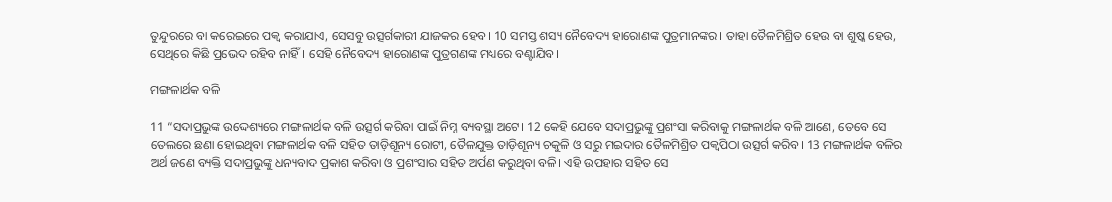ତୁନ୍ଦୁରରେ ବା କରେଇରେ ପକ୍ୱ କରାଯାଏ, ସେସବୁ ଉତ୍ସର୍ଗକାରୀ ଯାଜକର ହେବ। 10 ସମସ୍ତ ଶସ୍ୟ ନୈବେଦ୍ୟ ହାରୋଣଙ୍କ ପୁତ୍ରମାନଙ୍କର। ତାହା ତୈଳମିଶ୍ରିତ ହେଉ ବା ଶୁଷ୍କ ହେଉ, ସେଥିରେ କିଛି ପ୍ରଭେଦ ରହିବ ନାହିଁ। ସେହି ନୈବେଦ୍ୟ ହାରୋଣଙ୍କ ପୁତ୍ରଗଣଙ୍କ ମଧ୍ୟରେ ବଣ୍ଟାଯିବ।

ମଙ୍ଗଳାର୍ଥକ ବଳି

11 “ସଦାପ୍ରଭୁଙ୍କ ଉଦ୍ଦେଶ୍ୟରେ ମଙ୍ଗଳାର୍ଥକ ବଳି ଉତ୍ସର୍ଗ କରିବା ପାଇଁ ନିମ୍ନ ବ୍ୟବସ୍ଥା ଅଟେ। 12 କେହି ଯେବେ ସଦାପ୍ରଭୁଙ୍କୁ ପ୍ରଶଂସା କରିବାକୁ ମଙ୍ଗଳାର୍ଥକ ବଳି ଆଣେ, ତେବେ ସେ ତେଲରେ ଛଣା ହୋଇଥିବା ମଙ୍ଗଳାର୍ଥକ ବଳି ସହିତ ତାଡ଼ିଶୂନ୍ୟ ରୋଟୀ, ତୈଳଯୁକ୍ତ ତାଡ଼ିଶୂନ୍ୟ ଚକୁଳି ଓ ସରୁ ମଇଦାର ତୈଳମିଶ୍ରିତ ପକ୍ୱପିଠା ଉତ୍ସର୍ଗ କରିବ। 13 ମଙ୍ଗଳାର୍ଥକ ବଳିର ଅର୍ଥ ଜଣେ ବ୍ୟକ୍ତି ସଦାପ୍ରଭୁଙ୍କୁ ଧନ୍ୟବାଦ ପ୍ରକାଶ କରିବା ଓ ପ୍ରଶଂସାର ସହିତ ଅର୍ପଣ କରୁଥିବା ବଳି। ଏହି ଉପହାର ସହିତ ସେ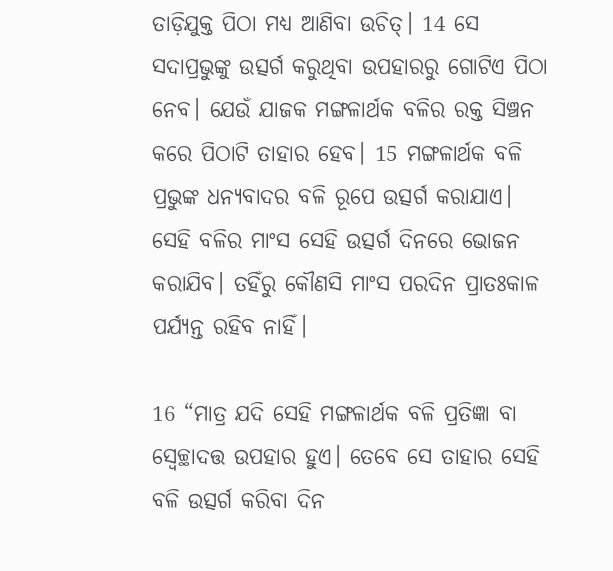ତାଡ଼ିଯୁକ୍ତ ପିଠା ମଧ୍ୟ ଆଣିବା ଉଚିତ୍। 14 ସେ ସଦାପ୍ରଭୁଙ୍କୁ ଉତ୍ସର୍ଗ କରୁଥିବା ଉପହାରରୁ ଗୋଟିଏ ପିଠା ନେବ। ଯେଉଁ ଯାଜକ ମଙ୍ଗଳାର୍ଥକ ବଳିର ରକ୍ତ ସିଞ୍ଚନ କରେ ପିଠାଟି ତାହାର ହେବ। 15 ମଙ୍ଗଳାର୍ଥକ ବଳି ପ୍ରଭୁଙ୍କ ଧନ୍ୟବାଦର ବଳି ରୂପେ ଉତ୍ସର୍ଗ କରାଯାଏ। ସେହି ବଳିର ମାଂସ ସେହି ଉତ୍ସର୍ଗ ଦିନରେ ଭୋଜନ କରାଯିବ। ତହିଁରୁ କୌଣସି ମାଂସ ପରଦିନ ପ୍ରାତଃକାଳ ପର୍ଯ୍ୟନ୍ତ ରହିବ ନାହିଁ।

16 “ମାତ୍ର ଯଦି ସେହି ମଙ୍ଗଳାର୍ଥକ ବଳି ପ୍ରତିଜ୍ଞା ବା ସ୍ୱେଚ୍ଛାଦତ୍ତ ଉପହାର ହୁଏ। ତେବେ ସେ ତାହାର ସେହି ବଳି ଉତ୍ସର୍ଗ କରିବା ଦିନ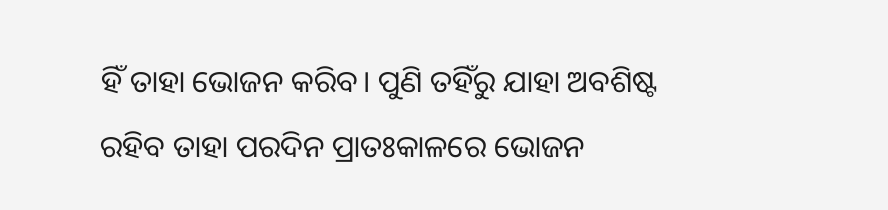ହିଁ ତାହା ଭୋଜନ କରିବ। ପୁଣି ତହିଁରୁ ଯାହା ଅବଶିଷ୍ଟ ରହିବ ତାହା ପରଦିନ ପ୍ରାତଃକାଳରେ ଭୋଜନ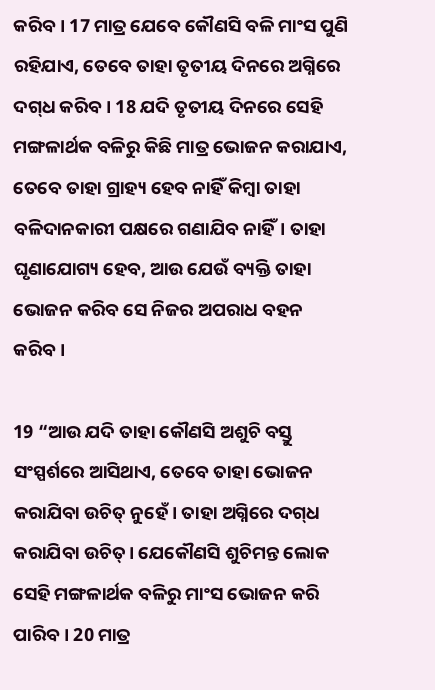କରିବ। 17 ମାତ୍ର ଯେବେ କୌଣସି ବଳି ମାଂସ ପୁଣି ରହିଯାଏ, ତେବେ ତାହା ତୃତୀୟ ଦିନରେ ଅଗ୍ନିରେ ଦ‌‌‌‌ଗ୍‌‌‌‌ଧ କରିବ। 18 ଯଦି ତୃତୀୟ ଦିନରେ ସେହି ମଙ୍ଗଳାର୍ଥକ ବଳିରୁ କିଛି ମାତ୍ର ଭୋଜନ କରାଯାଏ, ତେବେ ତାହା ଗ୍ରାହ୍ୟ ହେବ ନାହିଁ କିମ୍ବା ତାହା ବଳିଦାନକାରୀ ପକ୍ଷରେ ଗଣାଯିବ ନାହିଁ। ତାହା ଘୃଣାଯୋଗ୍ୟ ହେବ, ଆଉ ଯେଉଁ ବ୍ୟକ୍ତି ତାହା ଭୋଜନ କରିବ ସେ ନିଜର ଅପରାଧ ବହନ କରିବ।

19 “ଆଉ ଯଦି ତାହା କୌଣସି ଅଶୁଚି ବସ୍ତୁ ସଂସ୍ପର୍ଶରେ ଆସିଥାଏ, ତେବେ ତାହା ଭୋଜନ କରାଯିବା ଉଚିତ୍ ନୁହେଁ। ତାହା ଅଗ୍ନିରେ ଦ‌‌‌‌ଗ୍‌‌‌‌ଧ କରାଯିବା ଉଚିତ୍। ଯେକୌଣସି ଶୁଚିମନ୍ତ ଲୋକ ସେହି ମଙ୍ଗଳାର୍ଥକ ବଳିରୁ ମାଂସ ଭୋଜନ କରି ପାରିବ। 20 ମାତ୍ର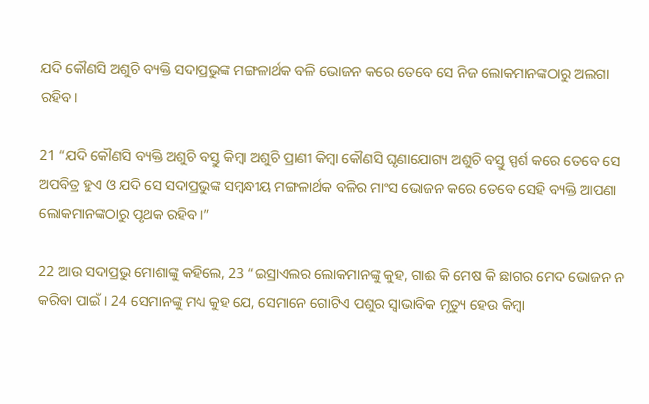ଯଦି କୌଣସି ଅଶୁଚି ବ୍ୟକ୍ତି ସଦାପ୍ରଭୁଙ୍କ ମଙ୍ଗଳାର୍ଥକ ବଳି ଭୋଜନ କରେ ତେବେ ସେ ନିଜ ଲୋକମାନଙ୍କଠାରୁ ଅଲଗା ରହିବ।

21 “ଯଦି କୌଣସି ବ୍ୟକ୍ତି ଅଶୁଚି ବସ୍ତୁ କିମ୍ବା ଅଶୁଚି ପ୍ରାଣୀ କିମ୍ବା କୌଣସି ଘୃଣାଯୋଗ୍ୟ ଅଶୁଚି ବସ୍ତୁ ସ୍ପର୍ଶ କରେ ତେବେ ସେ ଅପବିତ୍ର ହୁଏ ଓ ଯଦି ସେ ସଦାପ୍ରଭୁଙ୍କ ସମ୍ବନ୍ଧୀୟ ମଙ୍ଗଳାର୍ଥକ ବଳିର ମାଂସ ଭୋଜନ କରେ ତେବେ ସେହି ବ୍ୟକ୍ତି ଆପଣା ଲୋକମାନଙ୍କଠାରୁ ପୃଥକ ରହିବ।”

22 ଆଉ ସଦାପ୍ରଭୁ ମୋଶାଙ୍କୁ କହିଲେ, 23 “ଇସ୍ରାଏଲର ଲୋକମାନଙ୍କୁ କୁହ, ଗାଈ କି ମେଷ କି ଛାଗର ମେଦ ଭୋଜନ ନ କରିବା ପାଇଁ। 24 ସେମାନଙ୍କୁ ମଧ୍ୟ କୁହ ଯେ, ସେମାନେ ଗୋଟିଏ ପଶୁର ସ୍ୱାଭାବିକ ମୃତ୍ୟୁ ହେଉ କିମ୍ବା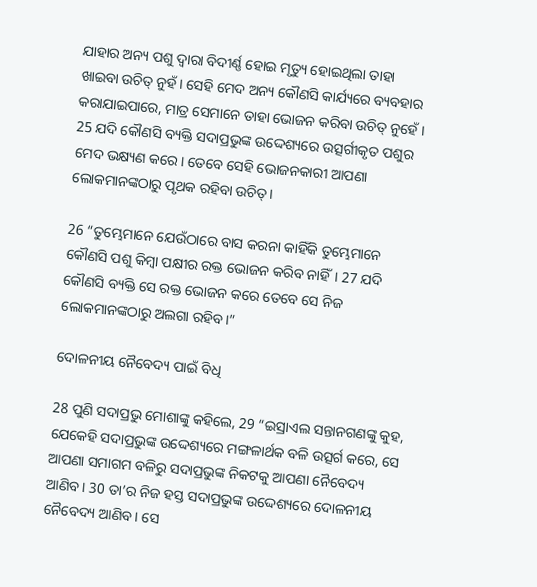ଯାହାର ଅନ୍ୟ ପଶୁ ଦ୍ୱାରା ବିଦୀର୍ଣ୍ଣ ହୋଇ ମୃତ୍ୟୁ ହୋଇଥିଲା ତାହା ଖାଇବା ଉଚିତ୍ ନୁହଁ। ସେହି ମେଦ ଅନ୍ୟ କୌଣସି କାର୍ଯ୍ୟରେ ବ୍ୟବହାର କରାଯାଇପାରେ, ମାତ୍ର ସେମାନେ ତାହା ଭୋଜନ କରିବା ଉଚିତ୍ ନୁହେଁ। 25 ଯଦି କୌଣସି ବ୍ୟକ୍ତି ସଦାପ୍ରଭୁଙ୍କ ଉଦ୍ଦେଶ୍ୟରେ ଉତ୍ସର୍ଗୀକୃତ ପଶୁର ମେଦ ଭକ୍ଷ୍ୟଣ କରେ। ତେବେ ସେହି ଭୋଜନକାରୀ ଆପଣା ଲୋକମାନଙ୍କଠାରୁ ପୃଥକ ରହିବା ଉଚିତ୍।

26 “ତୁମ୍ଭେମାନେ ଯେଉଁଠାରେ ବାସ କରନା କାହିଁକି ତୁମ୍ଭେମାନେ କୌଣସି ପଶୁ କିମ୍ବା ପକ୍ଷୀର ରକ୍ତ ଭୋଜନ କରିବ ନାହିଁ। 27 ଯଦି କୌଣସି ବ୍ୟକ୍ତି ସେ ରକ୍ତ ଭୋଜନ କରେ ତେବେ ସେ ନିଜ ଲୋକମାନଙ୍କଠାରୁ ଅଲଗା ରହିବ।”

ଦୋଳନୀୟ ନୈବେଦ୍ୟ ପାଇଁ ବିଧି

28 ପୁଣି ସଦାପ୍ରଭୁ ମୋଶାଙ୍କୁ କହିଲେ, 29 “ଇସ୍ରାଏଲ ସନ୍ତାନଗଣଙ୍କୁ କୁହ, ଯେକେହି ସଦାପ୍ରଭୁଙ୍କ ଉଦ୍ଦେଶ୍ୟରେ ମଙ୍ଗଳାର୍ଥକ ବଳି ଉତ୍ସର୍ଗ କରେ, ସେ ଆପଣା ସମାଗମ ବଳିରୁ ସଦାପ୍ରଭୁଙ୍କ ନିକଟକୁ ଆପଣା ନୈବେଦ୍ୟ ଆଣିବ। 30 ତା’ର ନିଜ ହସ୍ତ ସଦାପ୍ରଭୁଙ୍କ ଉଦ୍ଦେଶ୍ୟରେ ଦୋଳନୀୟ ନୈବେଦ୍ୟ ଆଣିବ। ସେ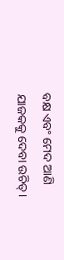ବକ୍ଷ ଏବଂ ମେଦ ଆଣି ଯାଜକକୁ ଦେବା ଉଚିତ୍।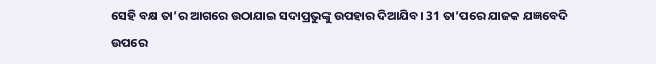ସେହି ବକ୍ଷ ତା’ର ଆଗରେ ଉଠାଯାଇ ସଦାପ୍ରଭୁଙ୍କୁ ଉପହାର ଦିଆଯିବ। 31 ତା’ପରେ ଯାଜକ ଯଜ୍ଞବେଦି ଉପରେ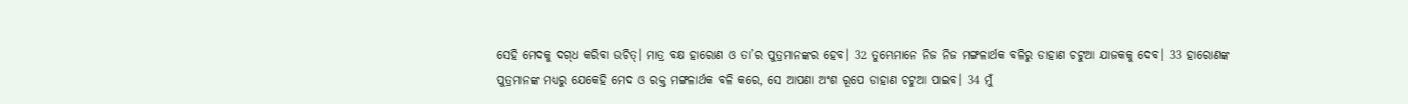ସେହି ମେଦକୁ ଦ‌‌‌‌ଗ୍‌‌‌‌ଧ କରିବା ଉଚିତ୍। ମାତ୍ର ବକ୍ଷ ହାରୋଣ ଓ ତା’ର ପୁତ୍ରମାନଙ୍କର ହେବ। 32 ତୁମ୍ଭେମାନେ ନିଜ ନିଜ ମଙ୍ଗଳାର୍ଥକ ବଳିରୁ ଡାହାଣ ଚଟୁଆ ଯାଜକକୁ ଦେବ। 33 ହାରୋଣଙ୍କ ପୁତ୍ରମାନଙ୍କ ମଧ୍ୟରୁ ଯେକେହି ମେଦ ଓ ରକ୍ତ ମଙ୍ଗଳାର୍ଥକ ବଳି କରେ, ସେ ଆପଣା ଅଂଶ ରୂପେ ଡାହାଣ ଚଟୁଆ ପାଇବ। 34 ମୁଁ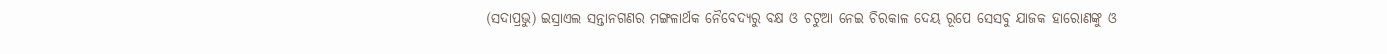(ସଦାପ୍ରଭୁ) ଇସ୍ରାଏଲ ସନ୍ତାନଗଣର ମଙ୍ଗଳାର୍ଥକ ନୈବେଦ୍ୟରୁ ବକ୍ଷ ଓ ଚଟୁଆ ନେଇ ଚିରକାଳ ଦେୟ ରୂପେ ସେସବୁ ଯାଜକ ହାରୋଣଙ୍କୁ ଓ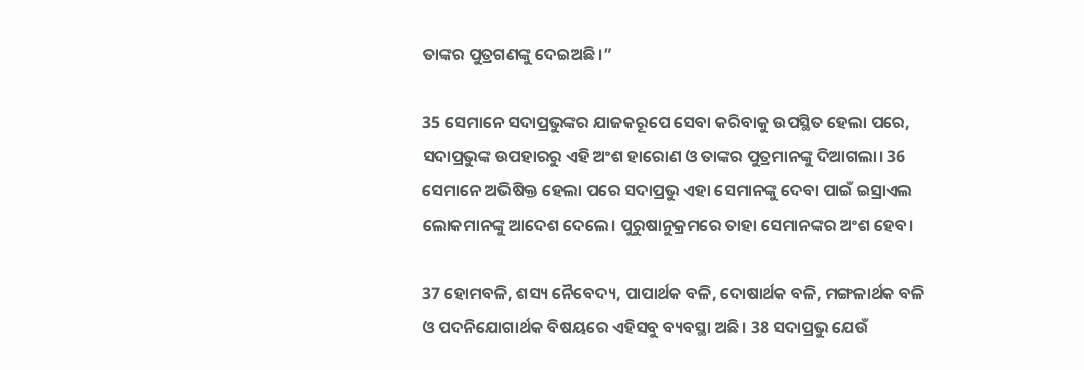ତାଙ୍କର ପୁତ୍ରଗଣଙ୍କୁ ଦେଇଅଛି।”

35 ସେମାନେ ସଦାପ୍ରଭୁଙ୍କର ଯାଜକରୂପେ ସେବା କରିବାକୁ ଉପସ୍ଥିତ ହେଲା ପରେ, ସଦାପ୍ରଭୁଙ୍କ ଉପହାରରୁ ଏହି ଅଂଶ ହାରୋଣ ଓ ତାଙ୍କର ପୁତ୍ରମାନଙ୍କୁ ଦିଆଗଲା। 36 ସେମାନେ ଅଭିଷିକ୍ତ ହେଲା ପରେ ସଦାପ୍ରଭୁ ଏହା ସେମାନଙ୍କୁ ଦେବା ପାଇଁ ଇସ୍ରାଏଲ ଲୋକମାନଙ୍କୁ ଆଦେଶ ଦେଲେ। ପୁରୁଷାନୁକ୍ରମରେ ତାହା ସେମାନଙ୍କର ଅଂଶ ହେବ।

37 ହୋମବଳି, ଶସ୍ୟ ନୈବେଦ୍ୟ, ପାପାର୍ଥକ ବଳି, ଦୋଷାର୍ଥକ ବଳି, ମଙ୍ଗଳାର୍ଥକ ବଳି ଓ ପଦନିଯୋଗାର୍ଥକ ବିଷୟରେ ଏହିସବୁ ବ୍ୟବସ୍ଥା ଅଛି। 38 ସଦାପ୍ରଭୁ ଯେଉଁ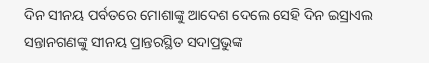ଦିନ ସୀନୟ ପର୍ବତରେ ମୋଶାଙ୍କୁ ଆଦେଶ ଦେଲେ ସେହି ଦିନ ଇସ୍ରାଏଲ ସନ୍ତାନଗଣଙ୍କୁ ସୀନୟ ପ୍ରାନ୍ତରସ୍ଥିତ ସଦାପ୍ରଭୁଙ୍କ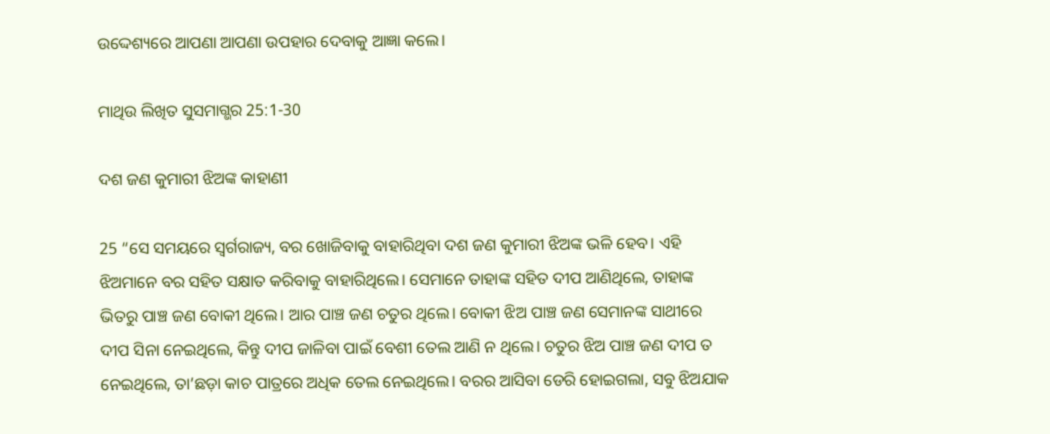ଉଦ୍ଦେଶ୍ୟରେ ଆପଣା ଆପଣା ଉପହାର ଦେବାକୁ ଆଜ୍ଞା କଲେ।

ମାଥିଉ ଲିଖିତ ସୁସମାଗ୍ଭର 25:1-30

ଦଶ ଜଣ କୁମାରୀ ଝିଅଙ୍କ କାହାଣୀ

25 “ସେ ସମୟରେ ସ୍ୱର୍ଗରାଜ୍ୟ, ବର ଖୋଜିବାକୁ ବାହାରିଥିବା ଦଶ ଜଣ କୁମାରୀ ଝିଅଙ୍କ ଭଳି ହେବ। ଏହି ଝିଅମାନେ ବର ସହିତ ସକ୍ଷାତ କରିବାକୁ ବାହାରିଥିଲେ। ସେମାନେ ତାହାଙ୍କ ସହିତ ଦୀପ ଆଣିଥିଲେ, ତାହାଙ୍କ ଭିତରୁ ପାଞ୍ଚ ଜଣ ବୋକୀ ଥିଲେ। ଆର ପାଞ୍ଚ ଜଣ ଚତୁର ଥିଲେ। ବୋକୀ ଝିଅ ପାଞ୍ଚ ଜଣ ସେମାନଙ୍କ ସାଥୀରେ ଦୀପ ସିନା ନେଇଥିଲେ, କିନ୍ତୁ ଦୀପ ଜାଳିବା ପାଇଁ ବେଶୀ ତେଲ ଆଣି ନ ଥିଲେ। ଚତୁର ଝିଅ ପାଞ୍ଚ ଜଣ ଦୀପ ତ ନେଇଥିଲେ, ତା’ଛଡ଼ା କାଚ ପାତ୍ରରେ ଅଧିକ ତେଲ ନେଇଥିଲେ। ବରର ଆସିବା ଡେରି ହୋଇଗଲା, ସବୁ ଝିଅଯାକ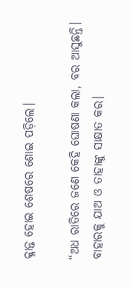କ୍ଳାନ୍ତ ହୋଇ ଶେଷରେ ଶୋଇ ପଡ଼ିଲେ।

“ଅଧ ରାତିରେ ଜଣେ କେହି ଘୋଷଣା କଲା, ବର ଆସୁଛନ୍ତି। ବାହାରକୁ ଯାଅ ଓ ତାହାଙ୍କୁ ସାକ୍ଷାତ କର।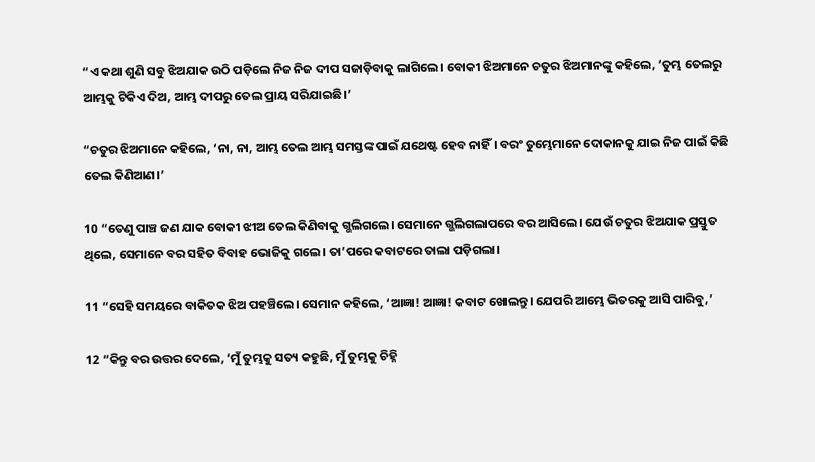“ଏ କଥା ଶୁଣି ସବୁ ଝିଅଯାକ ଉଠି ପଡ଼ିଲେ ନିଜ ନିଜ ଦୀପ ସଜାଡ଼ିବାକୁ ଲାଗିଲେ। ବୋକୀ ଝିଅମାନେ ଚତୁର ଝିଅମାନଙ୍କୁ କହିଲେ, ‘ତୁମ୍ଭ ତେଲରୁ ଆମ୍ଭକୁ ଟିକିଏ ଦିଅ, ଆମ୍ଭ ଦୀପରୁ ତେଲ ପ୍ରାୟ ସରିଯାଇଛି।’

“ଚତୁର ଝିଅମାନେ କହିଲେ, ‘ନା, ନା, ଆମ୍ଭ ତେଲ ଆମ୍ଭ ସମସ୍ତଙ୍କ ପାଇଁ ଯଥେଷ୍ଟ ହେବ ନାହିଁ। ବରଂ ତୁମ୍ଭେମାନେ ଦୋକାନକୁ ଯାଇ ନିଜ ପାଇଁ କିଛି ତେଲ କିଣିଆଣ।’

10 “ତେଣୁ ପାଞ୍ଚ ଜଣ ଯାକ ବୋକୀ ଝୀଅ ତେଲ କିଣିବାକୁ ଗ୍ଭଲିଗଲେ। ସେମାନେ ଗ୍ଭଲିଗଲାପରେ ବର ଆସିଲେ। ଯେଉଁ ଚତୁର ଝିଅଯାକ ପ୍ରସ୍ତୁତ ଥିଲେ, ସେମାନେ ବର ସହିତ ବିବାହ ଭୋଜିକୁ ଗଲେ। ତା’ପରେ କବାଟରେ ତାଲା ପଡ଼ିଗଲା।

11 “ସେହି ସମୟରେ ବାକିତକ ଝିଅ ପହଞ୍ଚିଲେ। ସେମାନ କହିଲେ, ‘ଆଜ୍ଞା! ଆଜ୍ଞା! କବାଟ ଖୋଲନ୍ତୁ। ଯେପରି ଆମ୍ଭେ ଭିତରକୁ ଆସି ପାରିବୁ,’

12 “କିନ୍ତୁ ବର ଉତ୍ତର ଦେଲେ, ‘ମୁଁ ତୁମ୍ଭକୁ ସତ୍ୟ କହୁଛି, ମୁଁ ତୁମ୍ଭକୁ ଚିହ୍ନି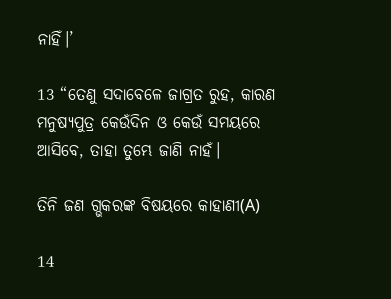ନାହିଁ।’

13 “ତେଣୁ ସଦାବେଳେ ଜାଗ୍ରତ ରୁହ, କାରଣ ମନୁଷ୍ୟପୁତ୍ର କେଉଁଦିନ ଓ କେଉଁ ସମୟରେ ଆସିବେ, ତାହା ତୁମ୍ଭେ ଜାଣି ନାହଁ।

ତିନି ଜଣ ଗ୍ଭକରଙ୍କ ବିଷୟରେ କାହାଣୀ(A)

14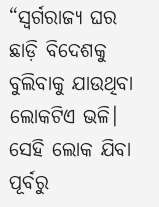“ସ୍ୱର୍ଗରାଜ୍ୟ ଘର ଛାଡ଼ି ବିଦେଶକୁ ବୁଲିବାକୁ ଯାଉଥିବା ଲୋକଟିଏ ଭଳି। ସେହି ଲୋକ ଯିବା ପୂର୍ବରୁ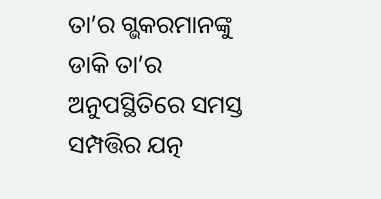ତା’ର ଗ୍ଭକରମାନଙ୍କୁ ଡାକି ତା’ର ଅନୁପସ୍ଥିତିରେ ସମସ୍ତ ସମ୍ପତ୍ତିର ଯତ୍ନ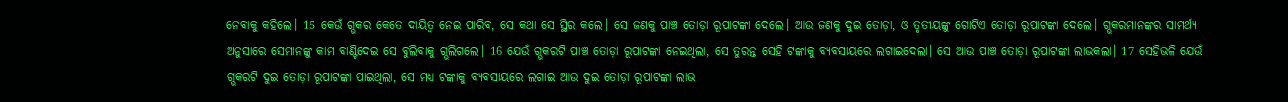ନେବାକୁ କହିଲେ। 15 କେଉଁ ଗ୍ଭକର କେତେ ଦାୟିତ୍ୱ ନେଇ ପାରିବ, ସେ କଥା ସେ ସ୍ଥିର କଲେ। ସେ ଜଣକୁ ପାଞ୍ଚ ତୋଡ଼ା ରୂପାଟଙ୍କା ଦେଲେ। ଆଉ ଜଣକୁ ଦୁଇ ତୋଡ଼ା, ଓ ତୃତୀୟଙ୍କୁ ଗୋଟିଏ ତୋଡ଼ା ରୂପାଟଙ୍କା ଦେଲେ। ଗ୍ଭକରମାନଙ୍କର ସାମର୍ଥ୍ୟ ଅନୁସାରେ ସେମାନଙ୍କୁ କାମ ବାଣ୍ଟିଦେଇ ସେ ବୁଲିବାକୁ ଗ୍ଭଲିଗଲେ। 16 ଯେଉଁ ଗ୍ଭକରଟି ପାଞ୍ଚ ତୋଡ଼ା ରୂପାଟଙ୍କା ନେଇଥିଲା, ସେ ତୁରନ୍ତ ସେହି ଟଙ୍କାକୁ ବ୍ୟବସାୟରେ ଲଗାଇଦେଲା। ସେ ଆଉ ପାଞ୍ଚ ତୋଡ଼ା ରୂପାଟଙ୍କା ଲାଭକଲା। 17 ସେହିଭଳି ଯେଉଁ ଗ୍ଭକରଟି ଦୁଇ ତୋଡ଼ା ରୂପାଟଙ୍କା ପାଇଥିଲା, ସେ ମଧ୍ୟ ଟଙ୍କାକୁ ବ୍ୟବସାୟରେ ଲଗାଇ ଆଉ ଦୁଇ ତୋଡ଼ା ରୂପାଟଙ୍କା ଲାଭ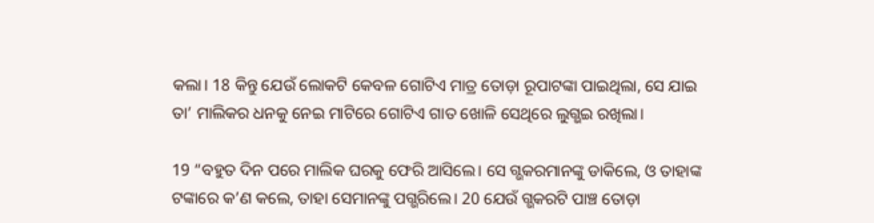କଲା। 18 କିନ୍ତୁ ଯେଉଁ ଲୋକଟି କେବଳ ଗୋଟିଏ ମାତ୍ର ତୋଡ଼ା ରୂପାଟଙ୍କା ପାଇଥିଲା, ସେ ଯାଇ ତା’ ମାଲିକର ଧନକୁ ନେଇ ମାଟିରେ ଗୋଟିଏ ଗାତ ଖୋଳି ସେଥିରେ ଲୁଗ୍ଭଇ ରଖିଲା।

19 “ବହୁତ ଦିନ ପରେ ମାଲିକ ଘରକୁ ଫେରି ଆସିଲେ। ସେ ଗ୍ଭକରମାନଙ୍କୁ ଡାକିଲେ, ଓ ତାହାଙ୍କ ଟଙ୍କାରେ କ’ଣ କଲେ, ତାହା ସେମାନଙ୍କୁ ପଗ୍ଭରିଲେ। 20 ଯେଉଁ ଗ୍ଭକରଟି ପାଞ୍ଚ ତୋଡ଼ା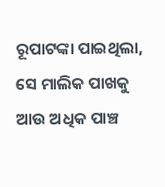ରୂପାଟଙ୍କା ପାଇଥିଲା, ସେ ମାଲିକ ପାଖକୁ ଆଉ ଅଧିକ ପାଞ୍ଚ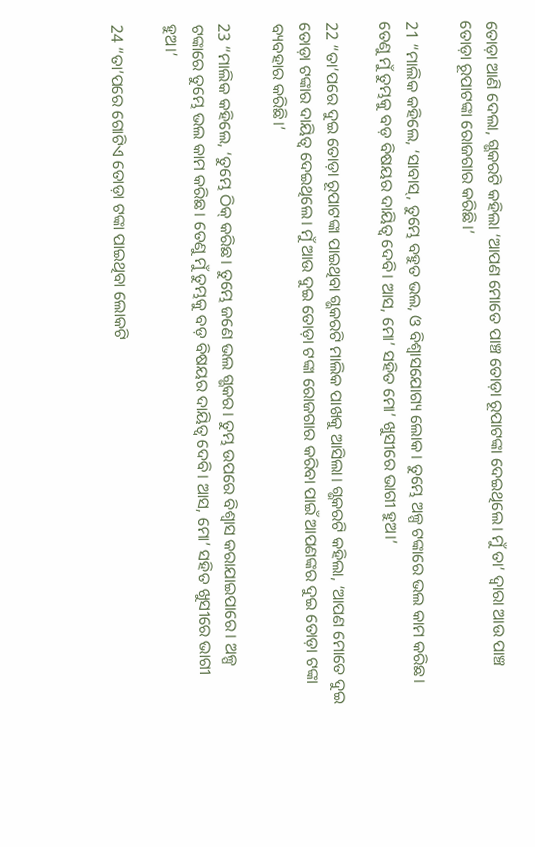ତୋଡ଼ା ଆଣି ଦେଲା, ଗ୍ଭକରଟି କହିଲା ‘ଆପଣ ମୋତେ ପାଞ୍ଚ ତୋଡ଼ା ରୂପାଟଙ୍କା ଦେଇଥିଲେ। ମୁଁ ତା’ ଦ୍ୱାରା ଆଉ ପାଞ୍ଚ ତୋଡ଼ା ରୂପାଟଙ୍କା ରୋଜଗାର କରିଛି।’

21 “ମାଲିକ କହିଲେ, ‘ସାବାସ୍, ତୁମ୍ଭେ ବହୁତ ଭଲ, ଓ ବିଶ୍ୱାସଯୋଗ୍ୟ ଲୋକ। ତୁମ୍ଭେ ଅଳ୍ପ ଟଙ୍କାରେ ଭଲ କାମ କରିଛ। ତେଣୁ ମୁଁ ତୁମ୍ଭକୁ ବଡ଼ ବିଷୟର ଦାୟିତ୍ୱ ଦେବି। ଆସ, ମୋ’ ସହିତ ମୋ’ ଖୁସୀରେ ଭାଗୀ ହୁଅ।’

22 “ତା’ପରେ ଦୁଇ ତୋଡ଼ା ରୂପାଟଙ୍କା ପାଇଥିବା ଗ୍ଭକରଟି ମାଲିକ ପାଖକୁ ଆସିଲା। ଗ୍ଭକରଟି କହିଲା, ‘ଆପଣ ମୋତେ ଦୁଇ ତୋଡ଼ା ଟଙ୍କାର ଦାୟିତ୍ୱ ଦେଇଥିଲେ। ମୁଁ ଆଉ ଦୁଇ ତୋଡ଼ା ଟଙ୍କା ରୋଜଗାର କରିବା ପାଇଁ ଆପଣଙ୍କର ଦୁଇ ତୋଡ଼ା ଟଙ୍କା ବ୍ୟବହାର କରିଛି।’

23 “ମାଲିକ କହିଲେ, ‘ତୁମ୍ଭେ ଠିକ୍ କରିଛ। ତୁମ୍ଭେ ଜଣେ ଭଲ ଗ୍ଭକର। ତୁମ୍ଭ ଉପରେ ବିଶ୍ୱାସ କରାଯାଇପାରେ। ଅଳ୍ପ ଟଙ୍କାରେ ତୁମ୍ଭେ ଭଲ କାମ କରିଛ। ତେଣୁ ମୁଁ ତୁମ୍ଭକୁ ବଡ଼ ବିଷୟର ଦାୟିତ୍ୱ ଦେବି। ଆସ, ମୋ’ ସହିତ ଖୁସୀରେ ଭାଗୀ ହୁଅ।’

24 “ତା’ପରେ ଗୋଟିଏ ତୋଡ଼ା ଟଙ୍କା ପାଇଥିବା ଲୋକଟି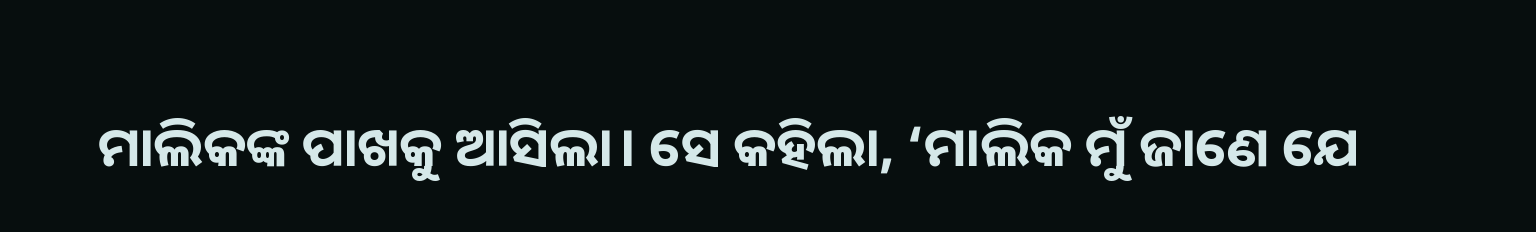ମାଲିକଙ୍କ ପାଖକୁ ଆସିଲା। ସେ କହିଲା, ‘ମାଲିକ ମୁଁ ଜାଣେ ଯେ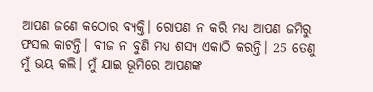ଆପଣ ଜଣେ କଠୋର ବ୍ୟକ୍ତି। ରୋପଣ ନ କରି ମଧ୍ୟ ଆପଣ ଜମିରୁ ଫସଲ କାଟନ୍ତି। ବୀଜ ନ ବୁଣି ମଧ୍ୟ ଶସ୍ୟ ଏକାଠି କରନ୍ତି। 25 ତେଣୁ ମୁଁ ଭୟ କଲି। ମୁଁ ଯାଇ ଭୂମିରେ ଆପଣଙ୍କ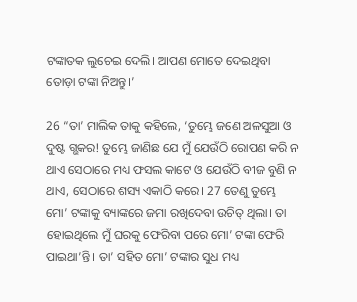ଟଙ୍କାତକ ଲୁଚେଇ ଦେଲି। ଆପଣ ମୋତେ ଦେଇଥିବା ତୋଡ଼ା ଟଙ୍କା ନିଅନ୍ତୁ।’

26 “ତା’ ମାଲିକ ତାକୁ କହିଲେ, ‘ତୁମ୍ଭେ ଜଣେ ଅଳସୁଆ ଓ ଦୁଷ୍ଟ ଗ୍ଭକର! ତୁମ୍ଭେ ଜାଣିଛ ଯେ ମୁଁ ଯେଉଁଠି ରୋପଣ କରି ନ ଥାଏ ସେଠାରେ ମଧ୍ୟ ଫସଲ କାଟେ ଓ ଯେଉଁଠି ବୀଜ ବୁଣି ନ ଥାଏ, ସେଠାରେ ଶସ୍ୟ ଏକାଠି କରେ। 27 ତେଣୁ ତୁମ୍ଭେ ମୋ’ ଟଙ୍କାକୁ ବ୍ୟାଙ୍କରେ ଜମା ରଖିଦେବା ଉଚିତ୍ ଥିଲା। ତା ହୋଇଥିଲେ ମୁଁ ଘରକୁ ଫେରିବା ପରେ ମୋ’ ଟଙ୍କା ଫେରି ପାଇଥା’ନ୍ତି। ତା’ ସହିତ ମୋ’ ଟଙ୍କାର ସୁଧ ମଧ୍ୟ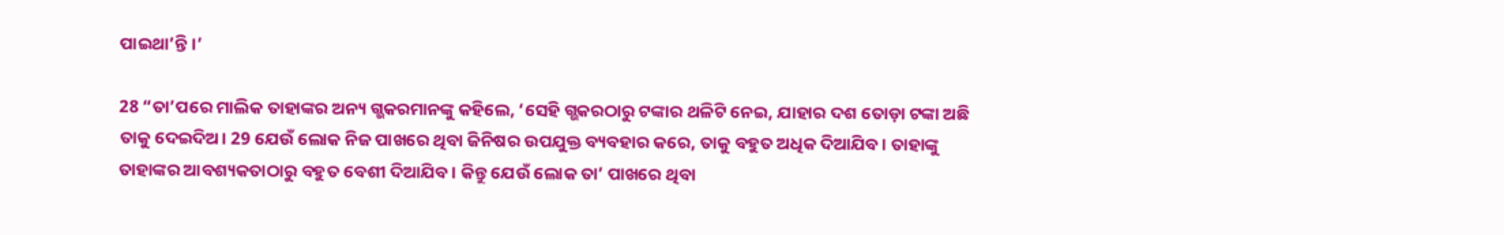ପାଇଥା’ନ୍ତି।’

28 “ତା’ପରେ ମାଲିକ ତାହାଙ୍କର ଅନ୍ୟ ଗ୍ଭକରମାନଙ୍କୁ କହିଲେ, ‘ସେହି ଗ୍ଭକରଠାରୁ ଟଙ୍କାର ଥଳିଟି ନେଇ, ଯାହାର ଦଶ ତୋଡ଼ା ଟଙ୍କା ଅଛି ତାକୁ ଦେଇଦିଅ। 29 ଯେଉଁ ଲୋକ ନିଜ ପାଖରେ ଥିବା ଜିନିଷର ଉପଯୁକ୍ତ ବ୍ୟବହାର କରେ, ତାକୁ ବହୁତ ଅଧିକ ଦିଆଯିବ। ତାହାଙ୍କୁ ତାହାଙ୍କର ଆବଶ୍ୟକତାଠାରୁ ବହୁତ ବେଶୀ ଦିଆଯିବ। କିନ୍ତୁ ଯେଉଁ ଲୋକ ତା’ ପାଖରେ ଥିବା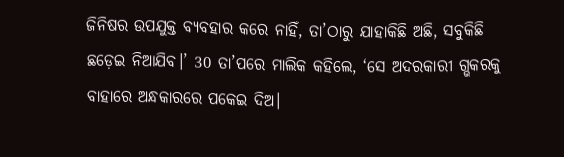ଜିନିଷର ଉପଯୁକ୍ତ ବ୍ୟବହାର କରେ ନାହିଁ, ତା’ଠାରୁ ଯାହାକିଛି ଅଛି, ସବୁକିଛି ଛଡ଼େଇ ନିଆଯିବ।’ 30 ତା’ପରେ ମାଲିକ କହିଲେ, ‘ସେ ଅଦରକାରୀ ଗ୍ଭକରକୁ ବାହାରେ ଅନ୍ଧକାରରେ ପକେଇ ଦିଅ।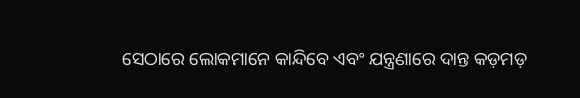ସେଠାରେ ଲୋକମାନେ କାନ୍ଦିବେ ଏବଂ ଯନ୍ତ୍ରଣାରେ ଦାନ୍ତ କଡ଼ମଡ଼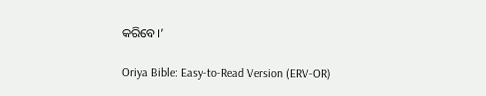କରିବେ।’

Oriya Bible: Easy-to-Read Version (ERV-OR)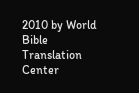2010 by World Bible Translation Center